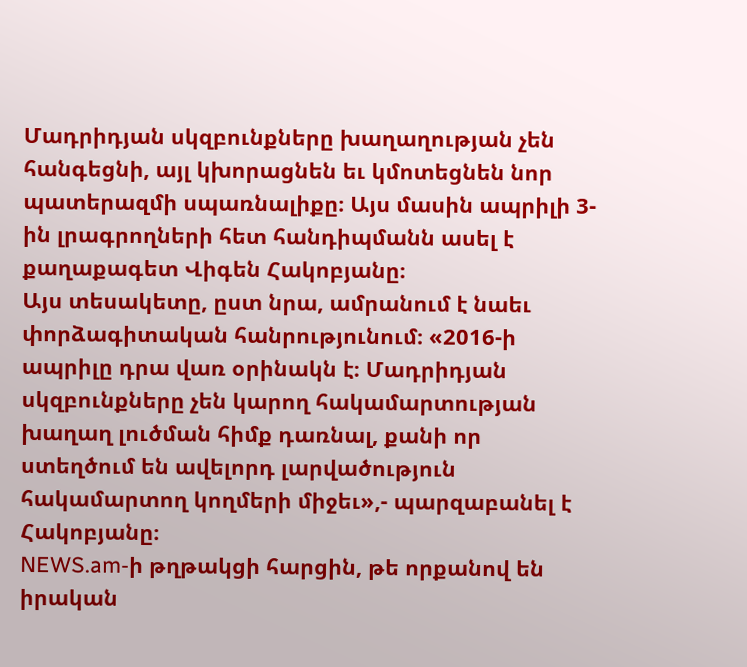Մադրիդյան սկզբունքները խաղաղության չեն հանգեցնի, այլ կխորացնեն եւ կմոտեցնեն նոր պատերազմի սպառնալիքը։ Այս մասին ապրիլի 3-ին լրագրողների հետ հանդիպմանն ասել է քաղաքագետ Վիգեն Հակոբյանը։
Այս տեսակետը, ըստ նրա, ամրանում է նաեւ փորձագիտական հանրությունում։ «2016-ի ապրիլը դրա վառ օրինակն է։ Մադրիդյան սկզբունքները չեն կարող հակամարտության խաղաղ լուծման հիմք դառնալ, քանի որ ստեղծում են ավելորդ լարվածություն հակամարտող կողմերի միջեւ»,- պարզաբանել է Հակոբյանը։
NEWS.am-ի թղթակցի հարցին, թե որքանով են իրական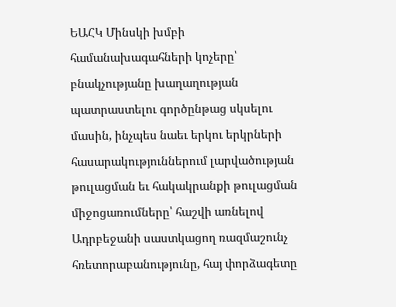ԵԱՀԿ Մինսկի խմբի համանախագահների կոչերը՝ բնակչությանը խաղաղության պատրաստելու գործընթաց սկսելու մասին, ինչպես նաեւ երկու երկրների հասարակություններում լարվածության թուլացման եւ հակակրանքի թուլացման միջոցառումները՝ հաշվի առնելով Ադրբեջանի սաստկացող ռազմաշունչ հռետորաբանությունը, հայ փորձագետը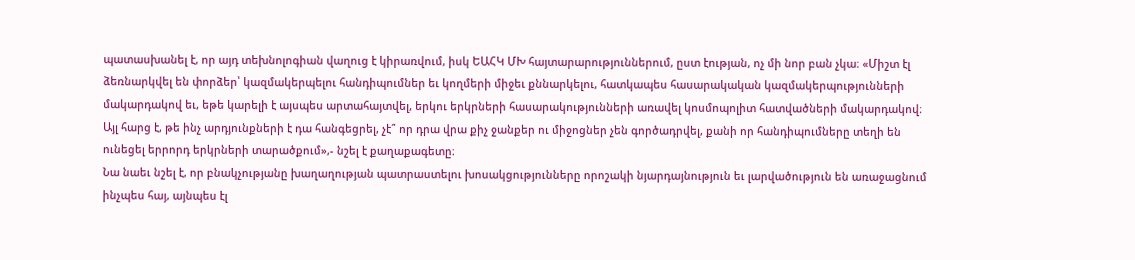պատասխանել է, որ այդ տեխնոլոգիան վաղուց է կիրառվում, իսկ ԵԱՀԿ ՄԽ հայտարարություններում, ըստ էության, ոչ մի նոր բան չկա։ «Միշտ էլ ձեռնարկվել են փորձեր՝ կազմակերպելու հանդիպումներ եւ կողմերի միջեւ քննարկելու, հատկապես հասարակական կազմակերպությունների մակարդակով եւ, եթե կարելի է այսպես արտահայտվել, երկու երկրների հասարակությունների առավել կոսմոպոլիտ հատվածների մակարդակով։ Այլ հարց է, թե ինչ արդյունքների է դա հանգեցրել, չէ՞ որ դրա վրա քիչ ջանքեր ու միջոցներ չեն գործադրվել, քանի որ հանդիպումները տեղի են ունեցել երրորդ երկրների տարածքում»,- նշել է քաղաքագետը։
Նա նաեւ նշել է, որ բնակչությանը խաղաղության պատրաստելու խոսակցությունները որոշակի նյարդայնություն եւ լարվածություն են առաջացնում ինչպես հայ, այնպես էլ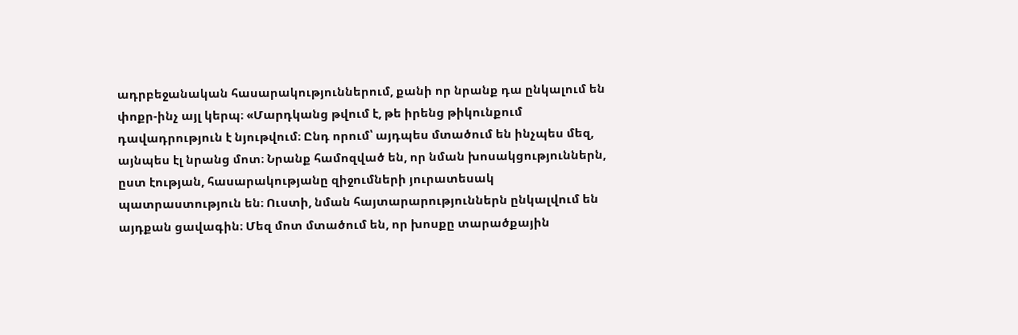ադրբեջանական հասարակություններում, քանի որ նրանք դա ընկալում են փոքր-ինչ այլ կերպ։ «Մարդկանց թվում է, թե իրենց թիկունքում դավադրություն է նյութվում։ Ընդ որում՝ այդպես մտածում են ինչպես մեզ, այնպես էլ նրանց մոտ։ Նրանք համոզված են, որ նման խոսակցություններն, ըստ էության, հասարակությանը զիջումների յուրատեսակ պատրաստություն են։ Ուստի, նման հայտարարություններն ընկալվում են այդքան ցավագին։ Մեզ մոտ մտածում են, որ խոսքը տարածքային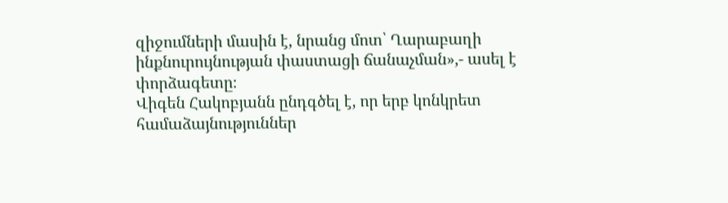զիջումների մասին է, նրանց մոտ՝ Ղարաբաղի ինքնուրույնության փաստացի ճանաչման»,- ասել է փորձագետը։
Վիգեն Հակոբյանն ընդգծել է, որ երբ կոնկրետ համաձայնություններ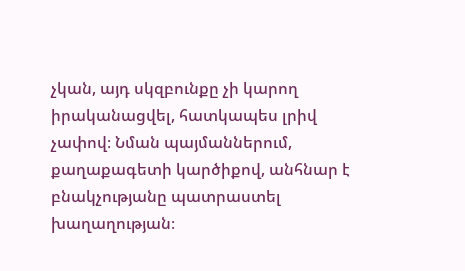չկան, այդ սկզբունքը չի կարող իրականացվել, հատկապես լրիվ չափով։ Նման պայմաններում, քաղաքագետի կարծիքով, անհնար է բնակչությանը պատրաստել խաղաղության։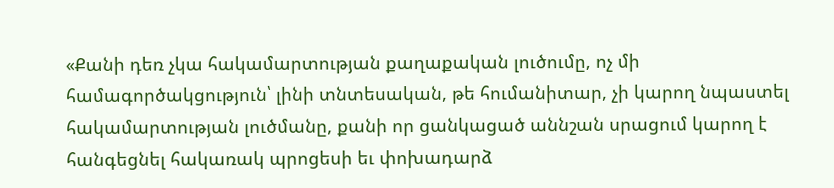«Քանի դեռ չկա հակամարտության քաղաքական լուծումը, ոչ մի համագործակցություն՝ լինի տնտեսական, թե հումանիտար, չի կարող նպաստել հակամարտության լուծմանը, քանի որ ցանկացած աննշան սրացում կարող է հանգեցնել հակառակ պրոցեսի եւ փոխադարձ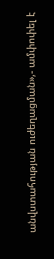անվստահության ուժեղացման»,- ամփոփել է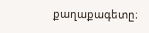քաղաքագետը։